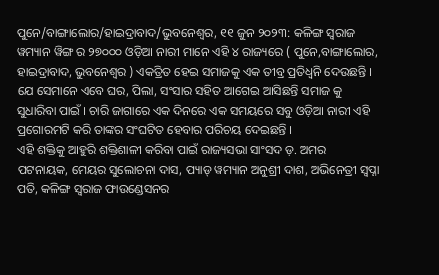ପୁନେ/ବାଙ୍ଗାଲୋର/ହାଇଦ୍ରାବାଦ/ଭୁବନେଶ୍ୱର, ୧୧ ଜୁନ ୨୦୨୩: କଳିଙ୍ଗ ସ୍ବରାଜ ୱମ୍ୟାନ ୱିଙ୍ଗ ର ୨୭୦୦୦ ଓଡ଼ିଆ ନାରୀ ମାନେ ଏହି ୪ ରାଜ୍ୟରେ ( ପୁନେ,ବାଙ୍ଗାଲୋର, ହାଇଦ୍ରାବାଦ, ଭୁବନେଶ୍ୱର ) ଏକତ୍ରିତ ହେଇ ସମାଜକୁ ଏକ ତୀବ୍ର ପ୍ରତିଧ୍ଵନି ଦେଉଛନ୍ତି । ଯେ ସେମାନେ ଏବେ ଘର, ପିଲା, ସଂସାର ସହିତ ଆଗେଇ ଆସିଛନ୍ତି ସମାଜ କୁ ସୁଧାରିବା ପାଇଁ । ଚାରି ଜାଗାରେ ଏକ ଦିନରେ ଏକ ସମୟରେ ସବୁ ଓଡ଼ିଆ ନାରୀ ଏହି ପ୍ରଗୋରମଟି କରି ତାଙ୍କର ସଂଘଟିତ ହେବାର ପରିଚୟ ଦେଇଛନ୍ତି ।
ଏହି ଶକ୍ତିକୁ ଆହୁରି ଶକ୍ତିଶାଳୀ କରିବା ପାଇଁ ରାଜ୍ୟସଭା ସାଂସଦ ଡ଼. ଅମର ପଟନାୟକ, ମେୟର ସୁଲୋଚନା ଦାସ, ପ୍ୟାଡ୍ ୱମ୍ୟାନ ଅନୁଶ୍ରୀ ଦାଶ, ଅଭିନେତ୍ରୀ ସ୍ୱପ୍ନା ପତି, କଳିଙ୍ଗ ସ୍ବରାଜ ଫାଉଣ୍ଡେସନର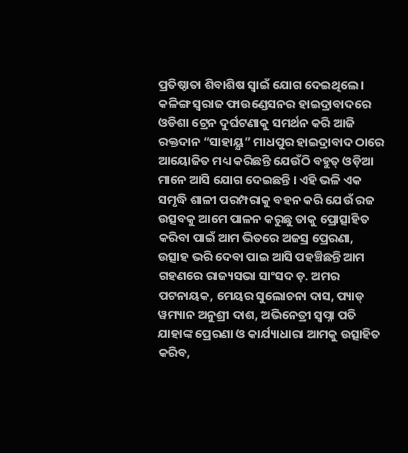ପ୍ରତିଷ୍ଠାତା ଶିବାଶିଷ ସ୍ୱାଇଁ ଯୋଗ ଦେଇଥିଲେ ।
କଳିଙ୍ଗ ସ୍ବରାଜ ଫାଉଣ୍ଡେସନର ହାଇଦ୍ରାବାଦରେ ଓଡିଶା ଟ୍ରେନ ଦୁର୍ଘଟଣାକୁ ସମର୍ଥନ କରି ଆଜି ରକ୍ତଦାନ “ସାହାୟ୍ଯ” ମାଧପୁର ହାଇଦ୍ରାବାଦ ଠାରେ ଆୟୋଜିତ ମଧ୍ୟ କରିଛନ୍ତି ଯେଉଁଠି ବହୁତ୍ ଓଡ଼ିଆ ମାନେ ଆସି ଯୋଗ ଦେଇଛନ୍ତି । ଏହି ଭଳି ଏକ ସମୃଦ୍ଧି ଶାଳୀ ପରମ୍ପରାକୁ ବହନ କରି ଯେଉଁ ରଜ ଉତ୍ସବକୁ ଆମେ ପାଳନ କରୁଛୁ ତାକୁ ପ୍ରୋତ୍ସାହିତ କରିବା ପାଇଁ ଆମ ଭିତରେ ଅଜସ୍ର ପ୍ରେରଣା, ଉତ୍ସାହ ଭରି ଦେବା ପାଇ ଆସି ପହଞ୍ଚିଛନ୍ତି ଆମ ଗହଣରେ ରାଜ୍ୟସଭା ସାଂସଦ ଡ଼. ଅମର ପଟନାୟକ, ମେୟର ସୁଲୋଚନା ଦାସ, ପ୍ୟାଡ୍ ୱମ୍ୟାନ ଅନୁଶ୍ରୀ ଦାଶ, ଅଭିନେତ୍ରୀ ସ୍ୱପ୍ନା ପତି ଯାହାଙ୍କ ପ୍ରେରଣା ଓ କାର୍ଯ୍ୟାଧାରା ଆମକୁ ଉତ୍ସାହିତ କରିବ,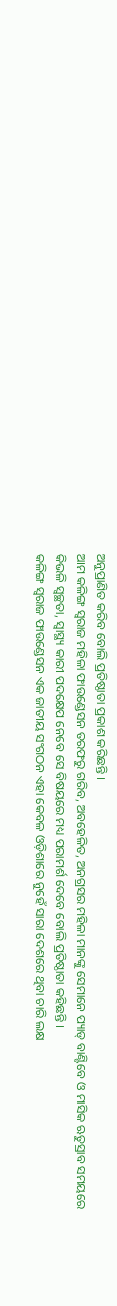ଅନୁପ୍ରାଣିତ କରିବ ବୋଲି ପ୍ରତିଷ୍ଠାତା ପ୍ରକାଶ କରିଛନ୍ତି ।
ଆମ କଳିଙ୍ଗ ସ୍ୱରାଜ ମହିଳା ଫାଉଣ୍ଡେସନ ତରଫରୁ ଗରିବ, ଅବହେଳିତ, ଅନଗ୍ରସର ମହିଳା ମାନଙ୍କୁ ସେମାନେ ପ୍ୟାଡ୍ ବାଣ୍ଟିବେ ଓ ମାସିକ ଋତୁସ୍ରାବ ସମୟରେ କିଭଳି ସ୍ୱଚ୍ଛତା, ସ୍ୱାସ୍ଥ୍ୟ କାରୀ ପଦକ୍ଷେପ ନେବେ ସେ ବିଷୟରେ ମଧ୍ୟ ପରାମର୍ଶ ଦେବେ ବୋଲି ପ୍ରତିଷ୍ଠାତା କହିଛନ୍ତି ।
କଳିଙ୍ଗ ସ୍ୱରାଜ ଫାଉଣ୍ଡେସନ ଏକ ଜାତୀୟ ସଂଗଠନ ଏହା କେବଳ ଓଡ଼ିଶାରେ ନୁହେଁ ସାରା ଦେଶରେ ଥିବା ଚାରି ଲକ୍ଷ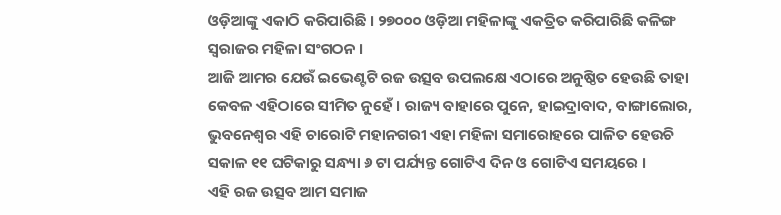ଓଡ଼ିଆଙ୍କୁ ଏକାଠି କରିପାରିଛି । ୨୭୦୦୦ ଓଡ଼ିଆ ମହିଳାଙ୍କୁ ଏକତ୍ରିତ କରିପାରିଛି କଳିଙ୍ଗ ସ୍ୱରାଜର ମହିଳା ସଂଗଠନ ।
ଆଜି ଆମର ଯେଉଁ ଇଭେଣ୍ଟଟି ରଜ ଉତ୍ସବ ଉପଲକ୍ଷେ ଏଠାରେ ଅନୁଷ୍ଠିତ ହେଉଛି ତାହା କେବଳ ଏହିଠାରେ ସୀମିତ ନୁହେଁ । ରାଜ୍ୟ ବାହାରେ ପୁନେ, ହାଇଦ୍ରାବାଦ, ବାଙ୍ଗାଲୋର, ଭୁବନେଶ୍ୱର ଏହି ଚାରୋଟି ମହାନଗରୀ ଏହା ମହିଳା ସମାରୋହରେ ପାଳିତ ହେଉଚି ସକାଳ ୧୧ ଘଟିକାରୁ ସନ୍ଧ୍ୟା ୬ ଟା ପର୍ଯ୍ୟନ୍ତ ଗୋଟିଏ ଦିନ ଓ ଗୋଟିଏ ସମୟରେ ।
ଏହି ରଜ ଉତ୍ସବ ଆମ ସମାଜ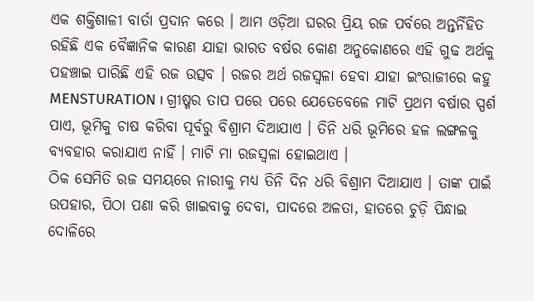ଏକ ଶକ୍ତିଶାଳୀ ବାର୍ତା ପ୍ରଦାନ କରେ । ଆମ ଓଡ଼ିଆ ଘରର ପ୍ରିୟ ରଜ ପର୍ବରେ ଅନ୍ତର୍ନିହିତ ରହିଛି ଏକ ବୈଜ୍ଞାନିକ କାରଣ ଯାହା ଭାରତ ବର୍ଷର କୋଣ ଅନୁକୋଣରେ ଏହି ଗୁଢ ଅର୍ଥକୁ ପହଞ୍ଚାଇ ପାରିଛି ଏହି ରଜ ଉତ୍ସବ । ରଜର ଅର୍ଥ ରଜସ୍ୱଳା ହେବା ଯାହା ଇଂରାଜୀରେ କହୁ MENSTURATION । ଗ୍ରୀଷ୍ମର ତାପ ପରେ ପରେ ଯେତେବେଳେ ମାଟି ପ୍ରଥମ ବର୍ଷାର ସ୍ପର୍ଶ ପାଏ, ଭୂମିକୁ ଚାଷ କରିବା ପୂର୍ବରୁ ବିଶ୍ରାମ ଦିଆଯାଏ । ତିନି ଧରି ଭୂମିରେ ହଳ ଲଙ୍ଗଳକୁ ବ୍ୟବହାର କରାଯାଏ ନାହିଁ । ମାଟି ମା ରଜସ୍ୱଳା ହୋଇଥାଏ ।
ଠିକ ସେମିତି ରଜ ସମୟରେ ନାରୀକୁ ମଧ୍ୟ ତିନି ଦିନ ଧରି ବିଶ୍ରାମ ଦିଆଯାଏ । ତାଙ୍କ ପାଇଁ ଉପହାର, ପିଠା ପଣା କରି ଖାଇବାକୁ ଦେବା, ପାଦରେ ଅଳତା, ହାତରେ ଚୁଡ଼ି ପିନ୍ଧାଇ ଦୋଳିରେ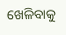ଖେଳିବାକୁ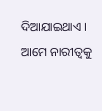ଦିଆଯାଇଥାଏ । ଆମେ ନାରୀତ୍ବକୁ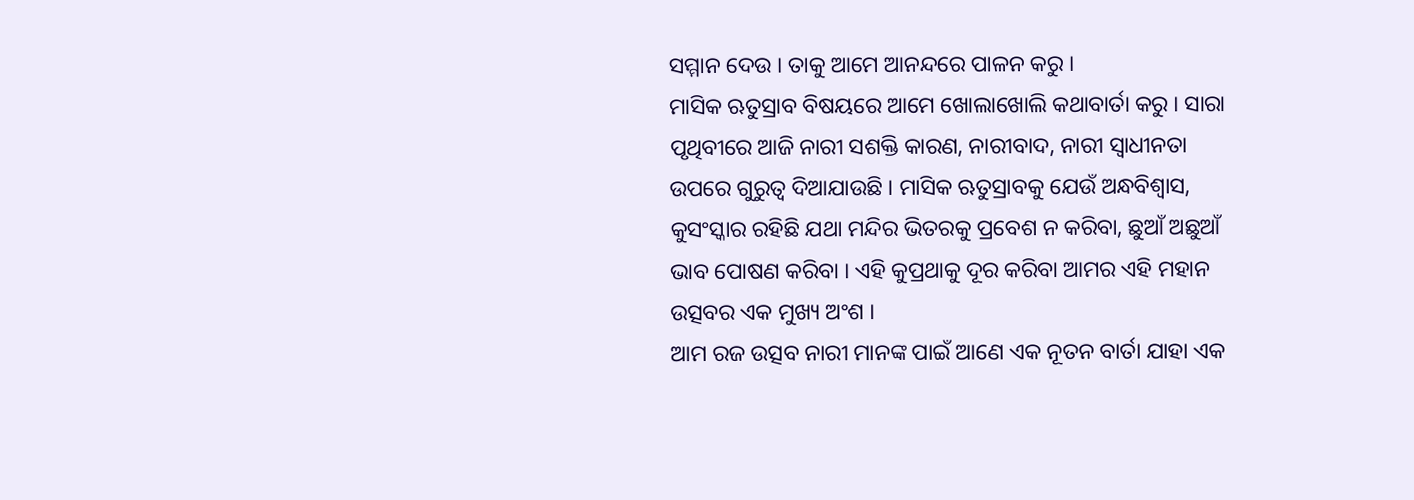ସମ୍ମାନ ଦେଉ । ତାକୁ ଆମେ ଆନନ୍ଦରେ ପାଳନ କରୁ ।
ମାସିକ ଋତୁସ୍ରାବ ବିଷୟରେ ଆମେ ଖୋଲାଖୋଲି କଥାବାର୍ତା କରୁ । ସାରା ପୃଥିବୀରେ ଆଜି ନାରୀ ସଶକ୍ତି କାରଣ, ନାରୀବାଦ, ନାରୀ ସ୍ୱାଧୀନତା ଉପରେ ଗୁରୁତ୍ୱ ଦିଆଯାଉଛି । ମାସିକ ଋତୁସ୍ରାବକୁ ଯେଉଁ ଅନ୍ଧବିଶ୍ୱାସ, କୁସଂସ୍କାର ରହିଛି ଯଥା ମନ୍ଦିର ଭିତରକୁ ପ୍ରବେଶ ନ କରିବା, ଛୁଆଁ ଅଛୁଆଁ ଭାବ ପୋଷଣ କରିବା । ଏହି କୁପ୍ରଥାକୁ ଦୂର କରିବା ଆମର ଏହି ମହାନ ଉତ୍ସବର ଏକ ମୁଖ୍ୟ ଅଂଶ ।
ଆମ ରଜ ଉତ୍ସବ ନାରୀ ମାନଙ୍କ ପାଇଁ ଆଣେ ଏକ ନୂତନ ବାର୍ତା ଯାହା ଏକ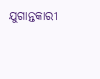ଯୁଗାନ୍ତକାରୀ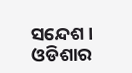ସନ୍ଦେଶ । ଓଡିଶାର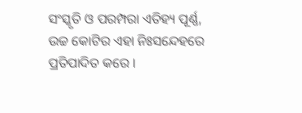ସଂସ୍କୃତି ଓ ପରମ୍ପରା ଏତିହ୍ୟ ପୂର୍ଣ୍ଣ, ଉଚ୍ଚ କୋଟିର ଏହା ନିଃସନ୍ଦେହରେ ପ୍ରତିପାଦିତ କରେ ।